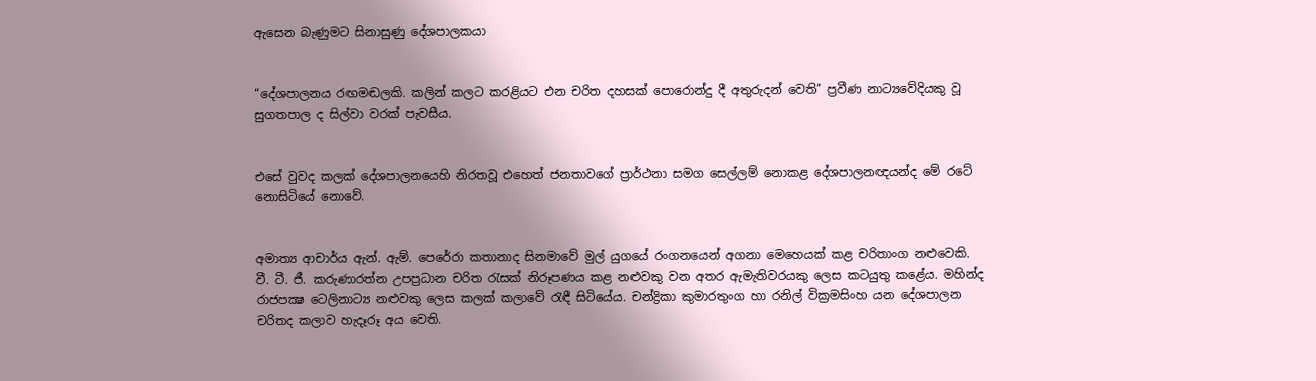ඇසෙන බැණුමට සිනාසුණු දේශපාලකයා


“දේශපාලනය රඟමඬලකි. කලින් කලට කරළියට එන චරිත දහසක් පොරොන්දු දී අතුරුදන් වෙති” ප්‍රවීණ නාට්‍යවේදියකු වූ සුගතපාල ද සිල්වා වරක් පැවසීය.


එසේ වුවද කලක් දේශපාලනයෙහි නිරතවූ එහෙත් ජනතාවගේ ප්‍රාර්ථනා සමග සෙල්ලම් නොකළ දේශපාලනඥයන්ද මේ රටේ නොසිටියේ නොවේ.


අමාත්‍ය ආචාර්ය ඇන්. ඇම්. පෙරේරා කතානාද සිනමාවේ මුල් යුගයේ රංගනයෙන් අගනා මෙහෙයක් කළ චරිතාංග නළුවෙකි. වී. ටී. ජී. කරුණාරත්න උපප්‍රධාන චරිත රැසක් නිරූපණය කළ නළුවකු වන අතර ඇමැතිවරයකු ලෙස කටයුතු කළේය. මහින්ද රාජපක්‍ෂ ටෙලිනාට්‍ය නළුවකු ලෙස කලක් කලාවේ රැඳී සිටියේය. චන්ද්‍රිකා කුමාරතුංග හා රනිල් වික්‍රමසිංහ යන දේශපාලන චරිතද කලාව හැදෑරූ අය වෙති.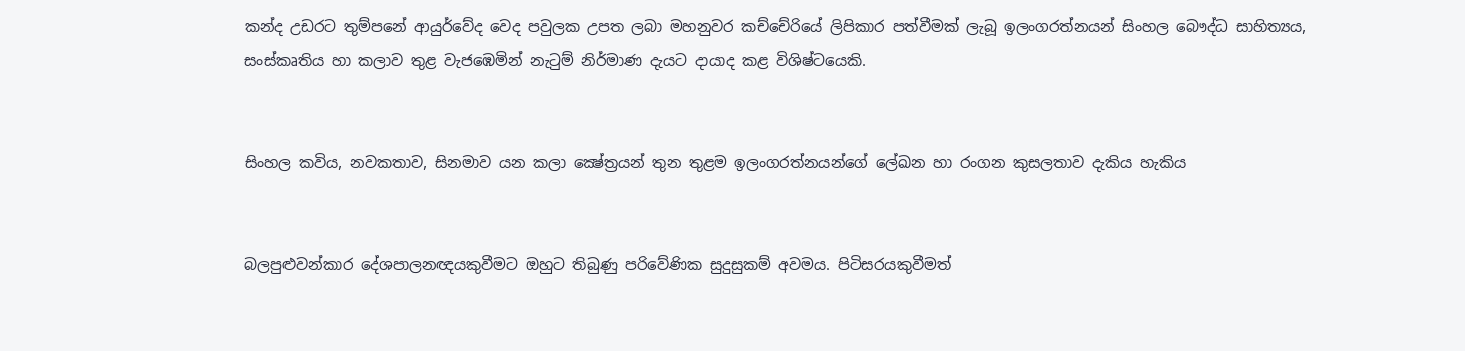කන්ද උඩරට තුම්පනේ ආයුර්වේද වෙද පවුලක උපත ලබා මහනුවර කච්චේරියේ ලිපිකාර පත්වීමක් ලැබූ ඉලංගරත්නයන් සිංහල බෞද්ධ සාහිත්‍යය, සංස්කෘතිය හා කලාව තුළ වැජඹෙමින් නැටුම් නිර්මාණ දැයට දායාද කළ විශිෂ්ටයෙකි.


සිංහල කවිය, නවකතාව, සිනමාව යන කලා ක්‍ෂේත්‍රයන් තුන තුළම ඉලංගරත්නයන්ගේ ලේඛන හා රංගන කුසලතාව දැකිය හැකිය


බලපුළුවන්කාර දේශපාලනඥයකුවීමට ඔහුට තිබුණු පරිවේණික සුදුසුකම් අවමය. පිටිසරයකුවීමත්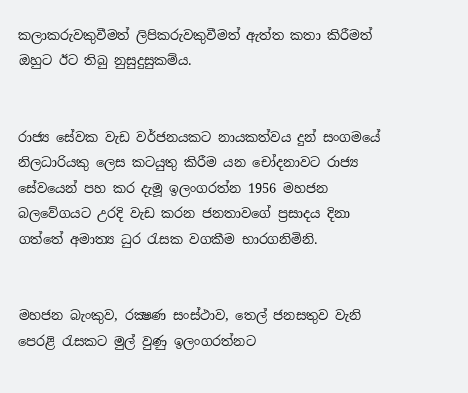කලාකරුවකුවීමත් ලිපිකරුවකුවීමත් ඇත්ත කතා කිරීමත් ඔහුට ඊට තිබු නුසුදුසුකම්ය.


රාජ්‍ය සේවක වැඩ වර්ජනයකට නායකත්වය දුන් සංගමයේ නිලධාරියකු ලෙස කටයුතු කිරීම යන චෝදනාවට රාජ්‍ය සේවයෙන් පහ කර දැමූ ඉලංගරත්න 1956 මහජන බලවේගයට උරදි වැඩ කරන ජනතාවගේ ප්‍රසාදය දිනා ගත්තේ අමාත්‍ය ධුර රැසක වගකීම භාරගනිමිනි.


මහජන බැංකුව, රක්‍ෂණ සංස්ථාව, තෙල් ජනසතුව වැනි පෙරළි රැසකට මුල් වුණු ඉලංගරත්නට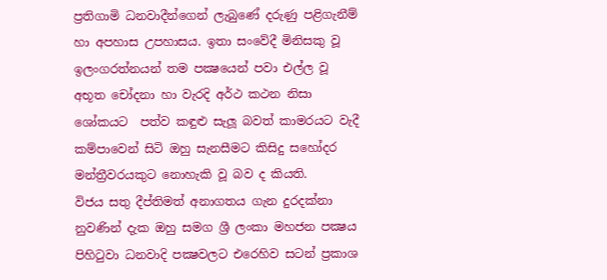ප්‍රතිගාමි ධනවාදීන්ගෙන් ලැබුණේ දරුණු පළිගැනීම් හා අපහාස උපහාසය. ඉතා සංවේදී මිනිසකු වූ ඉලංගරත්නයන් තම පක්‍ෂයෙන් පවා එල්ල වූ අභූත චෝදනා හා වැරදි අර්ථ කථන නිසා ශෝකයට  පත්ව කඳුළු සැලූ බවත් කාමරයට වැදී කම්පාවෙන් සිටි ඔහු සැනසීමට කිසිදු සහෝදර මන්ත්‍රීවරයකුට නොහැකි වූ බව ද කියති.
විජය සතු දීප්තිමත් අනාගතය ගැන දුරදක්නා නුවණින් දැක ඔහු සමග ශ්‍රී ලංකා මහජන පක්‍ෂය පිහිටුවා ධනවාදි පක්‍ෂවලට එරෙහිව සටන් ප්‍රකාශ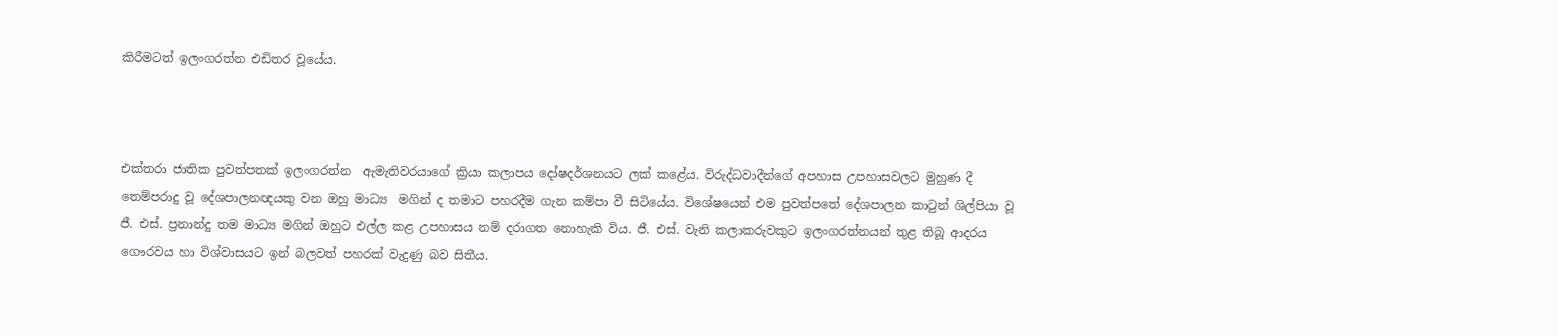කිරීමටත් ඉලංගරත්න එඩිතර වූයේය.



එක්තරා ජාතික පුවත්පතක් ඉලංගරත්න  ඇමැතිවරයාගේ ක්‍රියා කලාපය දෝෂදර්ශනයට ලක් කළේය. විරුද්ධවාදීන්ගේ අපහාස උපහාසවලට මුහුණ දී තෙම්පරාදු වූ දේශපාලනඥයකු වන ඔහු මාධ්‍ය  මගින් ද තමාට පහරදීම ගැන කම්පා වී සිටියේය. විශේෂයෙන් එම පුවත්පතේ දේශපාලන කාටුන් ශිල්පියා වූ ජී. එස්. ප්‍රනාන්දු තම මාධ්‍ය මගින් ඔහුට එල්ල කළ උපහාසය නම් දරාගත නොහැකි විය. ජී. එස්. වැනි කලාකරුවකුට ඉලංගරත්නයන් තුළ තිබූ ආදරය ගෞරවය හා විශ්වාසයට ඉන් බලවත් පහරක් වැදුණු බව සිතීය.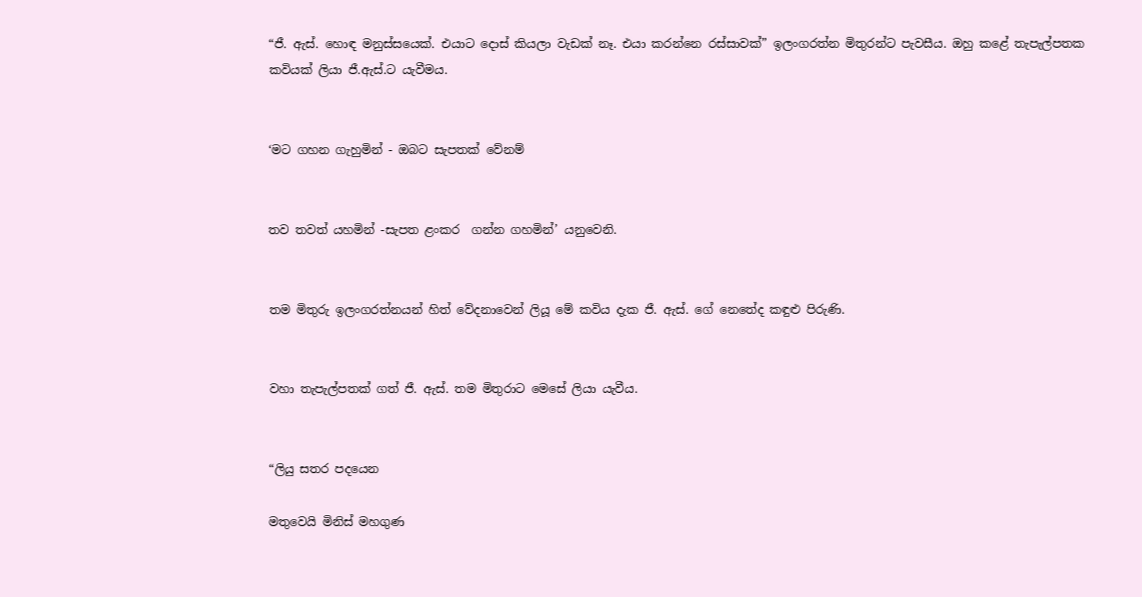“ජී. ඇස්. හොඳ මනුස්සයෙක්. එයාට දොස් කියලා වැඩක් නෑ. එයා කරන්නෙ රස්සාවක්” ඉලංගරත්න මිතුරන්ට පැවසීය. ඔහු කළේ තැපැල්පතක කවියක් ලියා ජී.ඇස්.ට යැවීමය.


‘මට ගහන ගැහුමින් - ඔබට සැපතක් වේනම්


තව තවත් යහමින් -සැපත ළංකර  ගන්න ගහමින්’ යනුවෙනි.


තම මිතුරු ඉලංගරත්නයන් හිත් වේදනාවෙන් ලියූ මේ කවිය දැක ජී. ඇස්. ගේ නෙතේද කඳුළු පිරුණි.


වහා තැපැල්පතක් ගත් ජී. ඇස්. තම මිතුරාට මෙසේ ලියා යැවීය.


“ලියු සතර පදයෙන

මතුවෙයි මිනිස් මහගුණ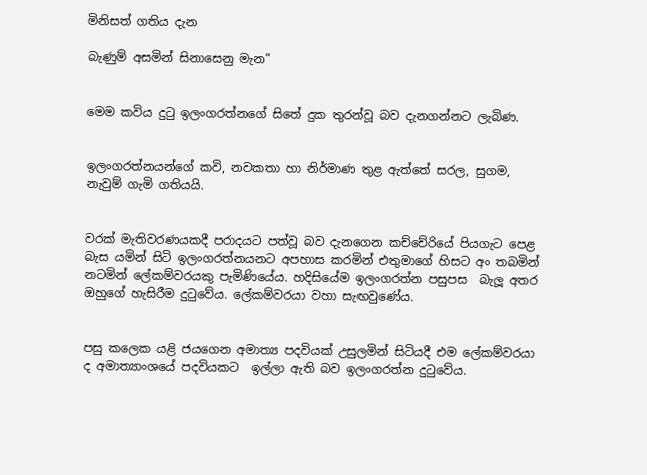මිනිසත් ගතිය දැන

බැණුම් අසමින් සිනාසෙනු මැන”


මෙම කවිය දුටු ඉලංගරත්නගේ සිතේ දුක තුරන්වූ බව දැනගන්නට ලැබිණ.


ඉලංගරත්නයන්ගේ කවි, නවකතා හා නිර්මාණ තුළ ඇත්තේ සරල, සුගම, නැවුම් ගැමි ගතියයි.


වරක් මැතිවරණයකදී පරාදයට පත්වූ බව දැනගෙන කච්චේරියේ පියගැට පෙළ බැස යමින් සිටි ඉලංගරත්නයනට අපහාස කරමින් එතුමාගේ හිසට අං තබමින් නටමින් ලේකම්වරයකු පැමිණියේය. හදිසියේම ඉලංගරත්න පසුපස  බැලූ අතර ඔහුගේ හැසිරීම දුටුවේය. ලේකම්වරයා වහා සැඟවුණේය.


පසු කලෙක යළි ජයගෙන අමාත්‍ය පදවියක් උසුලමින් සිටියදී එම ලේකම්වරයා ද අමාත්‍යාංශයේ පදවියකට  ඉල්ලා ඇති බව ඉලංගරත්න දුටුවේය.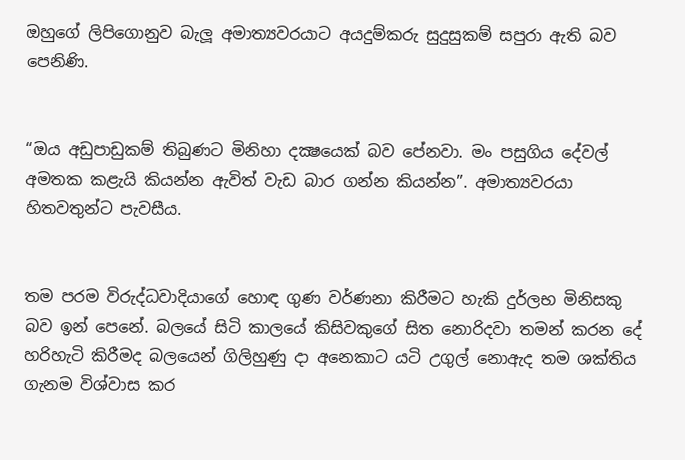ඔහුගේ ලිපිගොනුව බැලූ අමාත්‍යවරයාට අයදුම්කරු සුදුසුකම් සපුරා ඇති බව පෙනිණි.


“ඔය අඩුපාඩුකම් තිබුණට මිනිහා දක්‍ෂයෙක් බව පේනවා. මං පසුගිය දේවල් අමතක කළැයි කියන්න ඇවිත් වැඩ බාර ගන්න කියන්න”. අමාත්‍යවරයා හිතවතුන්ට පැවසීය.


තම පරම විරුද්ධවාදියාගේ හොඳ ගුණ වර්ණනා කිරීමට හැකි දුර්ලභ මිනිසකු බව ඉන් පෙනේ. බලයේ සිටි කාලයේ කිසිවකුගේ සිත නොරිදවා තමන් කරන දේ හරිහැටි කිරීමද බලයෙන් ගිලිහුණු දා අනෙකාට යටි උගුල් නොඇද තම ශක්තිය ගැනම විශ්වාස කර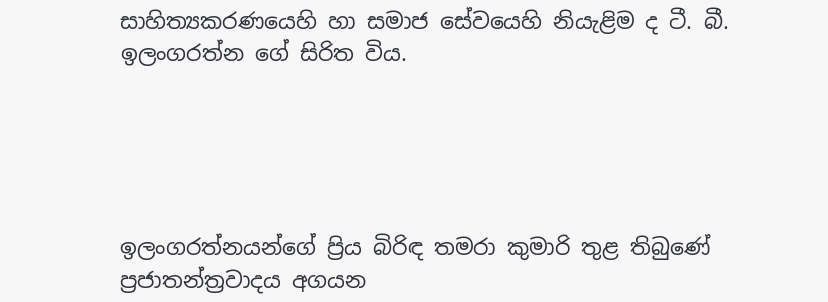සාහිත්‍යකරණයෙහි හා සමාජ සේවයෙහි නියැළිම ද ටී. බී. ඉලංගරත්න ගේ සිරිත විය.





ඉලංගරත්නයන්ගේ ප්‍රිය බිරිඳ තමරා කුමාරි තුළ තිබුණේ ප්‍රජාතන්ත්‍රවාදය අගයන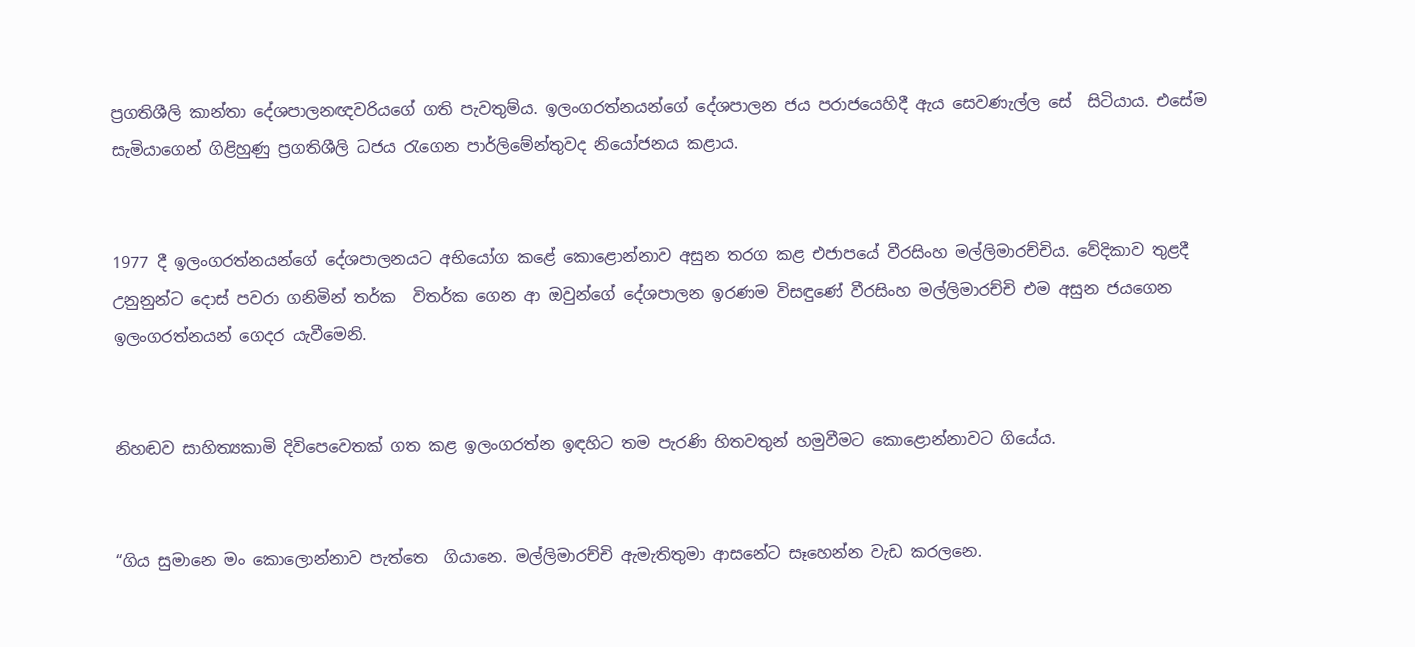ප්‍රගතිශීලි කාන්තා දේශපාලනඥවරියගේ ගති පැවතුම්ය. ඉලංගරත්නයන්ගේ දේශපාලන ජය පරාජයෙහිදී ඇය සෙවණැල්ල සේ  සිටියාය. එසේම සැමියාගෙන් ගිළිහුණු ප්‍රගතිශීලි ධජය රැගෙන පාර්ලිමේන්තුවද නියෝජනය කළාය.


1977 දී ඉලංගරත්නයන්ගේ දේශපාලනයට අභියෝග කළේ කොළොන්නාව අසුන තරග කළ එජාපයේ වීරසිංහ මල්ලිමාරච්චිය. වේදිකාව තුළදී උනුනුන්ට දොස් පවරා ගනිමින් තර්ක  විතර්ක ගෙන ආ ඔවුන්ගේ දේශපාලන ඉරණම විසඳුණේ වීරසිංහ මල්ලිමාරච්චි එම අසුන ජයගෙන ඉලංගරත්නයන් ගෙදර යැවීමෙනි.


නිහඬව සාහිත්‍යකාමි දිවිපෙවෙතක් ගත කළ ඉලංගරත්න ඉඳහිට තම පැරණි හිතවතුන් හමුවීමට කොළොන්නාවට ගියේය.


“ගිය සුමානෙ මං කොලොන්නාව පැත්තෙ  ගියානෙ. මල්ලිමාරච්චි ඇමැතිතුමා ආසනේට සෑහෙන්න වැඩ කරලනෙ.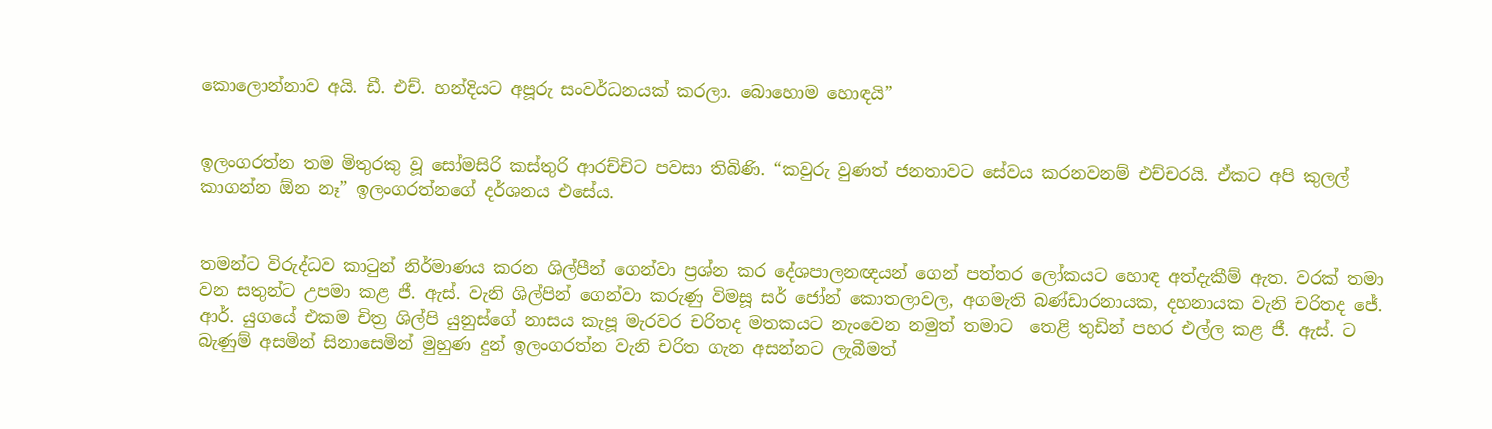කොලොන්නාව අයි. ඩී. එච්. හන්දියට අපූරු සංවර්ධනයක් කරලා. බොහොම හොඳයි”


ඉලංගරත්න තම මිතුරකු වූ සෝමසිරි කස්තුරි ආරච්චිට පවසා තිබිණි. “කවුරු වුණත් ජනතාවට සේවය කරනවනම් එච්චරයි. ඒකට අපි කුලල් කාගන්න ඕන නෑ” ඉලංගරත්නගේ දර්ශනය එසේය.


තමන්ට විරුද්ධව කාටුන් නිර්මාණය කරන ශිල්පීන් ගෙන්වා ප්‍රශ්න කර දේශපාලනඥයන් ගෙන් පත්තර ලෝකයට හොඳ අත්දැකීම් ඇත. වරක් තමා වන සතුන්ට උපමා කළ ජී. ඇස්. වැනි ශිල්පින් ගෙන්වා කරුණු විමසූ සර් ජෝන් කොතලාවල, අගමැති බණ්ඩාරනායක, දහනායක වැනි චරිතද ජේ. ආර්. යුගයේ එකම චිත්‍ර ශිල්පි යුනුස්ගේ නාසය කැපූ මැරවර චරිතද මතකයට නැංවෙන නමුත් තමාට  තෙළි තුඩින් පහර එල්ල කළ ජී. ඇස්. ට බැණුම් අසමින් සිනාසෙමින් මුහුණ දුන් ඉලංගරත්න වැනි චරිත ගැන අසන්නට ලැබීමත්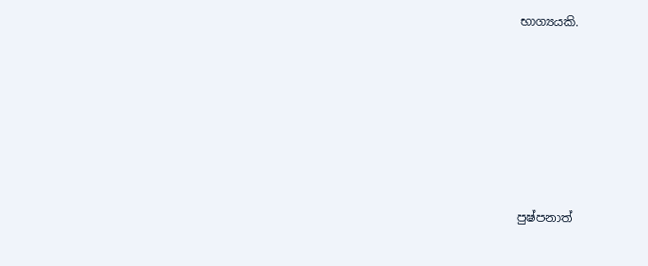භාග්‍යයකි.








පුෂ්පනාත්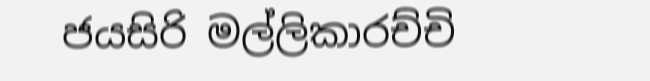ජයසිරි මල්ලිකාරච්චි